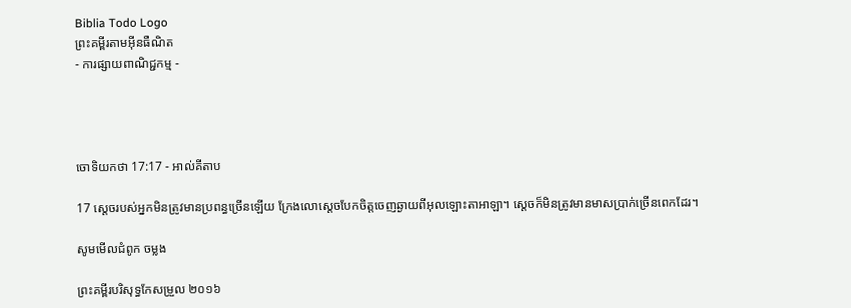Biblia Todo Logo
ព្រះគម្ពីរតាមអ៊ីនធឺណិត
- ការផ្សាយពាណិជ្ជកម្ម -




ចោទិយ‌កថា 17:17 - អាល់គីតាប

17 ស្តេចរបស់អ្នកមិនត្រូវមានប្រពន្ធច្រើនឡើយ ក្រែងលោស្តេចបែកចិត្តចេញឆ្ងាយពីអុលឡោះ‌តាអាឡា។ ស្តេចក៏មិនត្រូវមានមាសប្រាក់ច្រើនពេកដែរ។

សូមមើលជំពូក ចម្លង

ព្រះគម្ពីរបរិសុទ្ធកែសម្រួល ២០១៦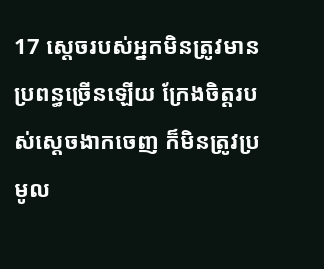17 ស្តេចរបស់អ្នកមិនត្រូវមានប្រពន្ធច្រើនឡើយ ក្រែងចិត្តរបស់ស្ដេចងាកចេញ ក៏មិនត្រូវប្រមូល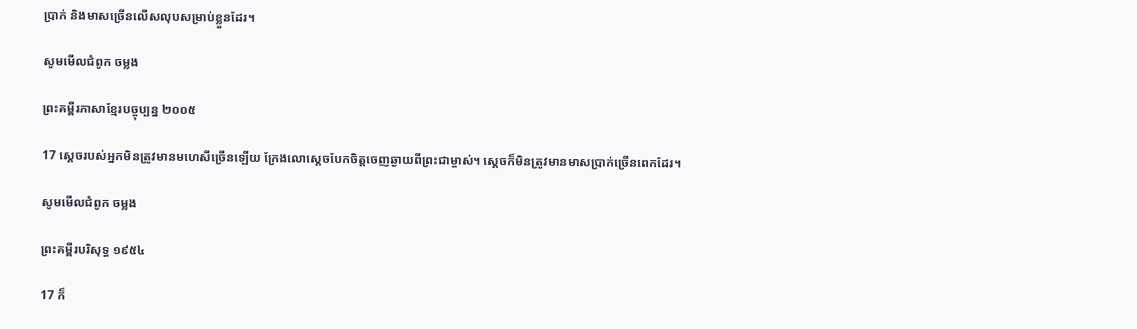ប្រាក់ និងមាសច្រើនលើស‌លុបសម្រាប់ខ្លួនដែរ។

សូមមើលជំពូក ចម្លង

ព្រះគម្ពីរភាសាខ្មែរបច្ចុប្បន្ន ២០០៥

17 ស្ដេចរបស់អ្នកមិនត្រូវមានមហេសីច្រើនឡើយ ក្រែងលោស្ដេចបែកចិត្តចេញឆ្ងាយពីព្រះ‌ជាម្ចាស់។ ស្ដេចក៏មិនត្រូវមានមាសប្រាក់ច្រើនពេកដែរ។

សូមមើលជំពូក ចម្លង

ព្រះគម្ពីរបរិសុទ្ធ ១៩៥៤

17 ក៏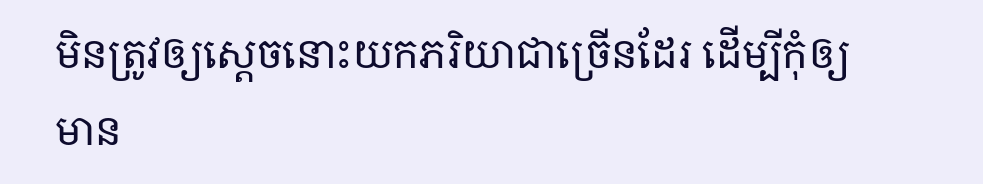មិនត្រូវឲ្យស្តេចនោះយកភរិយាជាច្រើនដែរ ដើម្បីកុំឲ្យមាន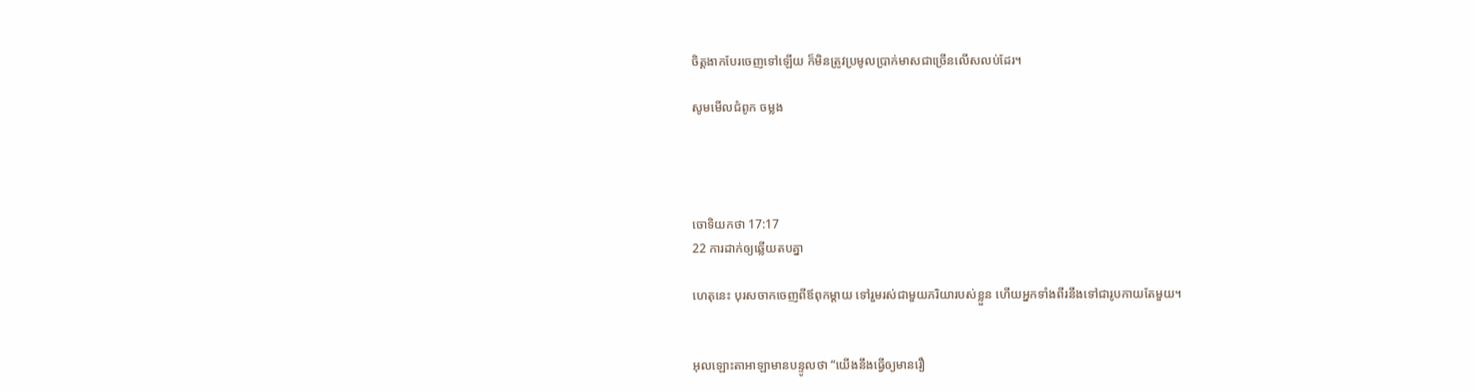ចិត្តងាកបែរចេញទៅឡើយ ក៏មិនត្រូវប្រមូលប្រាក់មាសជាច្រើនលើស‌លប់ដែរ។

សូមមើលជំពូក ចម្លង




ចោទិយ‌កថា 17:17
22 ការដាក់ឲ្យឆ្លើយតបគ្នា

ហេតុនេះ បុរសចាកចេញពីឪពុក‌ម្តាយ ទៅរួមរស់ជាមួយភរិយារបស់ខ្លួន ហើយអ្នកទាំងពីរនឹងទៅជារូបកាយតែមួយ។


អុលឡោះ‌តាអាឡាមានបន្ទូលថា “យើងនឹងធ្វើឲ្យមានរឿ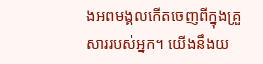ងអពមង្គលកើតចេញពីក្នុងគ្រួសាររបស់អ្នក។ យើងនឹងយ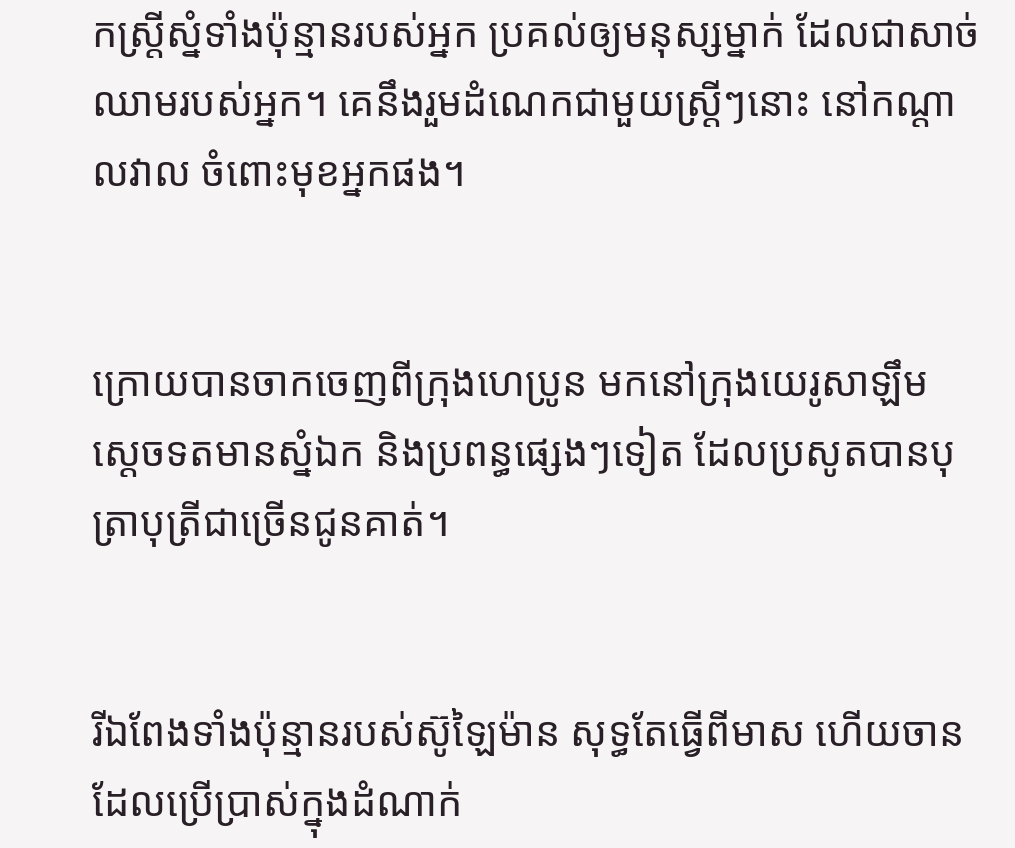កស្ត្រីស្នំទាំងប៉ុន្មានរបស់អ្នក ប្រគល់ឲ្យមនុស្សម្នាក់ ដែលជាសាច់ឈាមរបស់អ្នក។ គេនឹងរួមដំណេកជាមួយស្ត្រីៗនោះ នៅកណ្តាលវាល ចំពោះមុខអ្នកផង។


ក្រោយបានចាកចេញពីក្រុងហេ‌ប្រូន មកនៅក្រុងយេរូ‌សាឡឹម ស្តេចទតមានស្នំឯក និងប្រពន្ធផ្សេងៗទៀត ដែលប្រសូតបានបុត្រាបុត្រីជាច្រើនជូនគាត់។


រីឯពែងទាំងប៉ុន្មានរបស់ស៊ូឡៃ‌ម៉ាន សុទ្ធតែធ្វើពីមាស ហើយចានដែលប្រើប្រាស់ក្នុងដំណាក់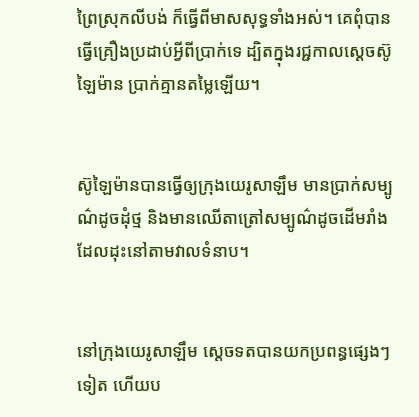ព្រៃស្រុកលីបង់ ក៏ធ្វើពីមាសសុទ្ធទាំងអស់។ គេពុំបានធ្វើគ្រឿងប្រដាប់អ្វីពីប្រាក់ទេ ដ្បិតក្នុងរជ្ជកាលស្តេចស៊ូឡៃ‌ម៉ាន ប្រាក់គ្មានតម្លៃឡើយ។


ស៊ូឡៃ‌ម៉ានបានធ្វើឲ្យក្រុងយេរូ‌សាឡឹម មានប្រាក់សម្បូណ៌ដូចដុំថ្ម និងមានឈើតាត្រៅសម្បូណ៌ដូចដើមរាំង ដែលដុះនៅតាមវាលទំនាប។


នៅក្រុងយេរូ‌សាឡឹម ស្តេចទតបានយកប្រពន្ធផ្សេងៗទៀត ហើយប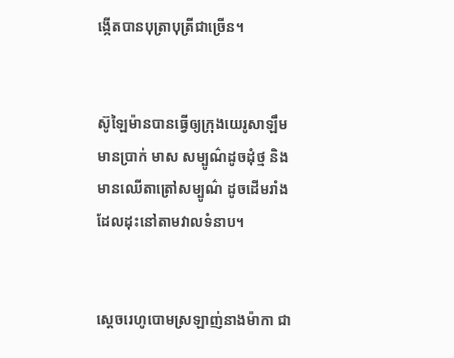ង្កើតបានបុត្រាបុត្រីជាច្រើន។


ស៊ូឡៃ‌ម៉ានបានធ្វើឲ្យក្រុងយេរូ‌សាឡឹមមានប្រាក់ មាស សម្បូណ៌ដូចដុំថ្ម និងមានឈើតាត្រៅសម្បូណ៌ ដូចដើមរាំងដែលដុះនៅតាមវាលទំនាប។


ស្តេចរេហូ‌បោមស្រឡាញ់នាងម៉ាកា ជា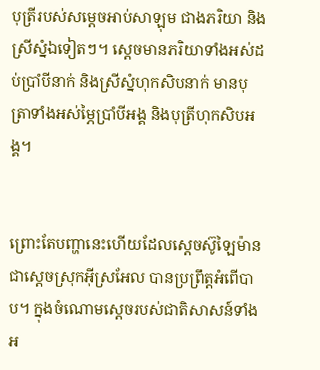បុត្រីរបស់សម្តេចអាប់‌សាឡុម ជាងភរិយា និងស្រីស្នំឯទៀតៗ។ ស្តេចមានភរិយាទាំងអស់ដប់ប្រាំបីនាក់ និងស្រីស្នំហុក‌សិបនាក់ មានបុត្រាទាំងអស់ម្ភៃប្រាំបីអង្គ និងបុត្រីហុក‌សិបអង្គ។


ព្រោះតែបញ្ហានេះហើយដែលស្តេចស៊ូឡៃ‌ម៉ាន ជាស្តេចស្រុកអ៊ីស្រ‌អែល បានប្រព្រឹត្តអំពើបាប។ ក្នុងចំណោមស្តេចរបស់ជាតិសាសន៍ទាំងអ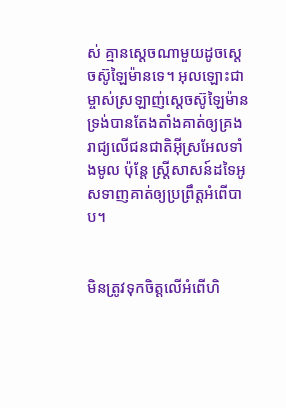ស់ គ្មានស្តេចណាមួយដូចស្តេចស៊ូឡៃ‌ម៉ានទេ។ អុលឡោះជាម្ចាស់ស្រឡាញ់ស្តេចស៊ូឡៃ‌ម៉ាន ទ្រង់បានតែង‌តាំងគាត់ឲ្យគ្រងរាជ្យលើជន‌ជាតិអ៊ីស្រ‌អែលទាំងមូល ប៉ុន្តែ ស្ត្រីសាសន៍ដទៃអូសទាញគាត់ឲ្យប្រព្រឹត្តអំពើបាប។


មិនត្រូវទុកចិត្តលើអំពើហិ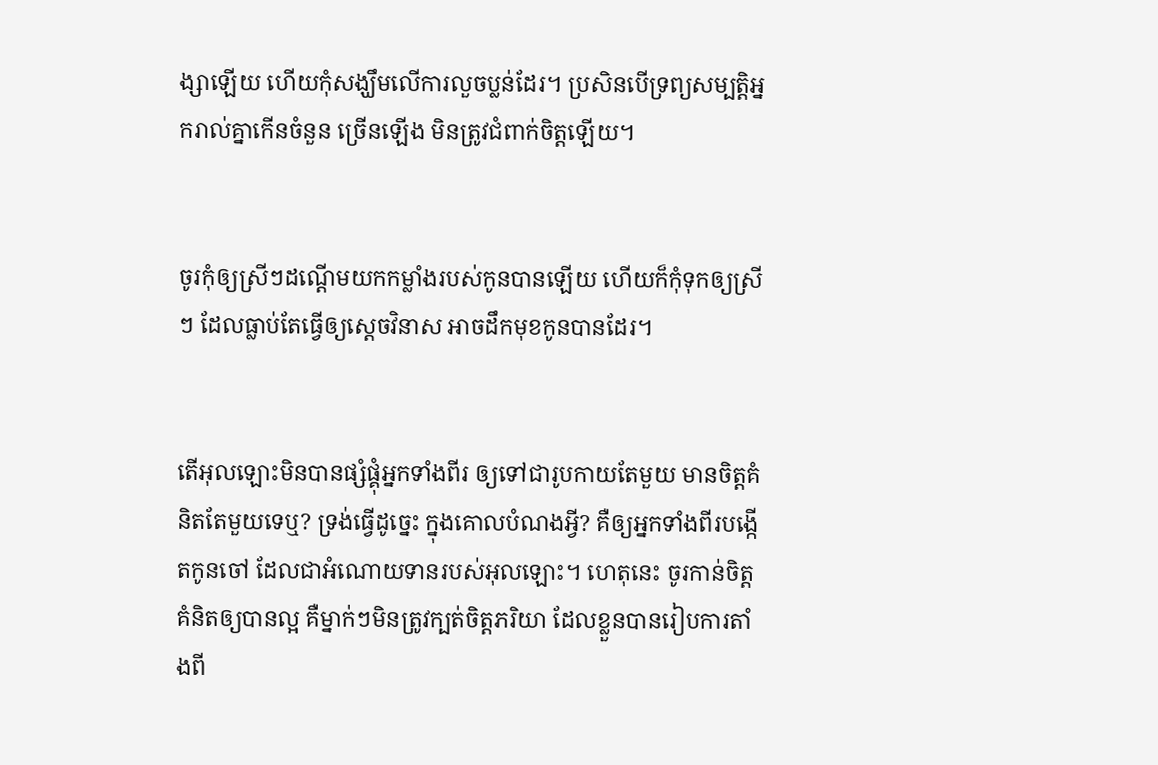ង្សាឡើយ ហើយកុំសង្ឃឹមលើការលួចប្លន់ដែរ។ ប្រសិនបើទ្រព្យ‌សម្បត្តិអ្នករាល់គ្នាកើនចំនួន ច្រើនឡើង មិនត្រូវជំពាក់ចិត្តឡើយ។


ចូរកុំឲ្យស្រីៗដណ្ដើមយកកម្លាំងរបស់កូនបានឡើយ ហើយក៏កុំទុកឲ្យស្រីៗ ដែលធ្លាប់តែធ្វើឲ្យស្ដេចវិនាស អាចដឹកមុខកូនបានដែរ។


តើអុលឡោះមិនបានផ្សំ‌ផ្គុំអ្នកទាំងពីរ ឲ្យទៅជារូបកាយតែមួយ មានចិត្តគំនិតតែមួយទេឬ? ទ្រង់ធ្វើដូច្នេះ ក្នុងគោលបំណងអ្វី? គឺឲ្យអ្នកទាំងពីរបង្កើតកូនចៅ ដែលជាអំណោយទានរបស់អុលឡោះ។ ហេតុនេះ ចូរកាន់ចិត្តគំនិតឲ្យបានល្អ គឺម្នាក់ៗមិនត្រូវក្បត់ចិត្តភរិយា ដែលខ្លួនបានរៀប‌ការតាំងពី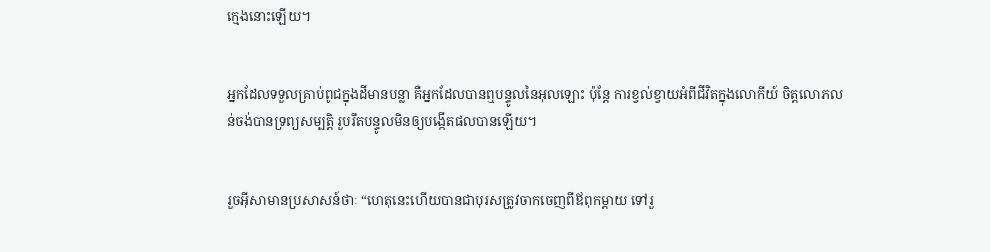ក្មេងនោះឡើយ។


អ្នកដែលទទួលគ្រាប់ពូជក្នុងដីមានបន្លា គឺអ្នកដែលបានឮបន្ទូលនៃអុលឡោះ ប៉ុន្ដែ ការខ្វល់ខ្វាយអំពីជីវិតក្នុងលោកីយ៍ ចិត្ដលោភ‌លន់ចង់បានទ្រព្យសម្បត្តិ រួបរឹតបន្ទូលមិនឲ្យបង្កើតផលបានឡើយ។


រួចអ៊ីសាមានប្រសាសន៍ថាៈ “ហេតុនេះហើយបានជាបុរសត្រូវចាកចេញពីឪពុកម្ដាយ ទៅរួ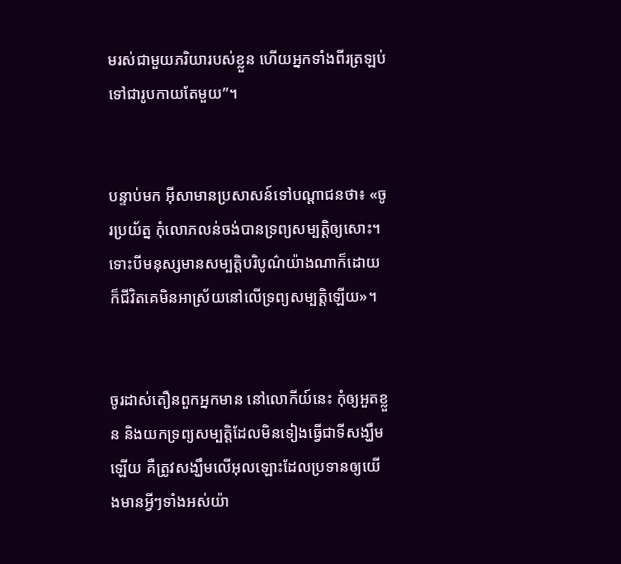មរស់ជាមួយភរិយារបស់ខ្លួន ហើយអ្នកទាំងពីរត្រឡប់ទៅជារូបកាយតែមួយ”។


បន្ទាប់មក អ៊ីសាមានប្រសាសន៍ទៅបណ្ដា‌ជនថា៖ «ចូរប្រយ័ត្ន កុំលោភ‌លន់ចង់បានទ្រព្យ‌សម្បត្តិឲ្យសោះ។ ទោះបីមនុស្សមានសម្បត្តិបរិបូណ៌យ៉ាងណាក៏ដោយ ក៏ជីវិតគេមិនអាស្រ័យនៅលើទ្រព្យ‌សម្បត្តិឡើយ»។


ចូរដាស់‌តឿនពួកអ្នកមាន នៅលោកីយ៍នេះ កុំឲ្យអួតខ្លួន និងយកទ្រព្យសម្បត្តិដែលមិនទៀងធ្វើជាទីសង្ឃឹមឡើយ គឺត្រូវសង្ឃឹមលើអុលឡោះដែលប្រទានឲ្យយើងមានអ្វីៗទាំងអស់យ៉ា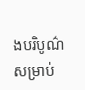ងបរិបូណ៌ សម្រាប់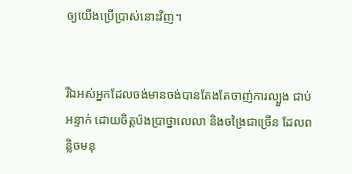ឲ្យយើងប្រើប្រាស់នោះវិញ។


រីឯអស់អ្នកដែលចង់មានចង់បានតែងតែចាញ់ការល្បួង ជាប់អន្ទាក់ ដោយចិត្ដប៉ង‌ប្រាថ្នាលេលា និងចង្រៃជាច្រើន ដែលពន្លិចមនុ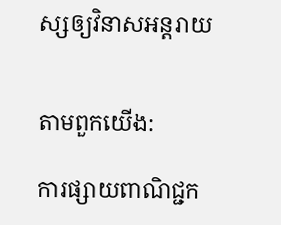ស្សឲ្យវិនាសអន្ដរាយ


តាមពួកយើង:

ការផ្សាយពាណិជ្ជក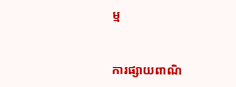ម្ម


ការផ្សាយពាណិ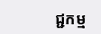ជ្ជកម្ម